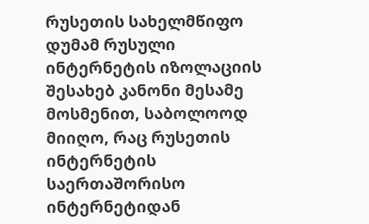რუსეთის სახელმწიფო დუმამ რუსული ინტერნეტის იზოლაციის შესახებ კანონი მესამე მოსმენით, საბოლოოდ მიიღო, რაც რუსეთის ინტერნეტის საერთაშორისო ინტერნეტიდან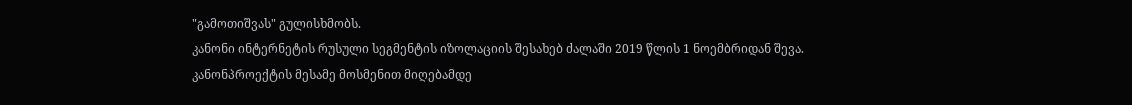"გამოთიშვას" გულისხმობს.
კანონი ინტერნეტის რუსული სეგმენტის იზოლაციის შესახებ ძალაში 2019 წლის 1 ნოემბრიდან შევა.
კანონპროექტის მესამე მოსმენით მიღებამდე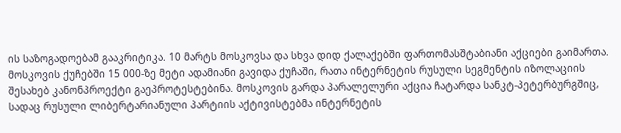ის საზოგადოებამ გააკრიტიკა. 10 მარტს მოსკოვსა და სხვა დიდ ქალაქებში ფართომასშტაბიანი აქციები გაიმართა. მოსკოვის ქუჩებში 15 000-ზე მეტი ადამიანი გავიდა ქუჩაში, რათა ინტერნეტის რუსული სეგმენტის იზოლაციის შესახებ კანონპროექტი გაეპროტესტებინა. მოსკოვის გარდა პარალელური აქცია ჩატარდა სანკტ-პეტერბურგშიც, სადაც რუსული ლიბერტარიანული პარტიის აქტივისტებმა ინტერნეტის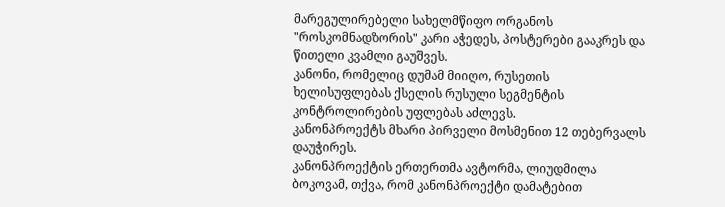მარეგულირებელი სახელმწიფო ორგანოს "როსკომნადზორის" კარი აჭედეს, პოსტერები გააკრეს და წითელი კვამლი გაუშვეს.
კანონი, რომელიც დუმამ მიიღო, რუსეთის ხელისუფლებას ქსელის რუსული სეგმენტის კონტროლირების უფლებას აძლევს.
კანონპროექტს მხარი პირველი მოსმენით 12 თებერვალს დაუჭირეს.
კანონპროექტის ერთერთმა ავტორმა, ლიუდმილა ბოკოვამ, თქვა, რომ კანონპროექტი დამატებით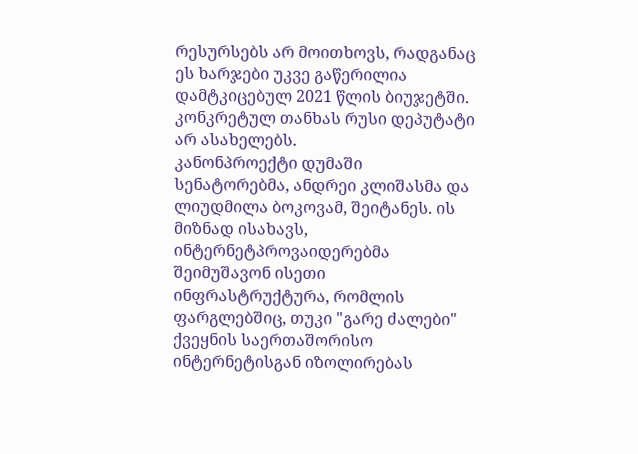რესურსებს არ მოითხოვს, რადგანაც ეს ხარჯები უკვე გაწერილია დამტკიცებულ 2021 წლის ბიუჯეტში. კონკრეტულ თანხას რუსი დეპუტატი არ ასახელებს.
კანონპროექტი დუმაში სენატორებმა, ანდრეი კლიშასმა და ლიუდმილა ბოკოვამ, შეიტანეს. ის მიზნად ისახავს, ინტერნეტპროვაიდერებმა შეიმუშავონ ისეთი ინფრასტრუქტურა, რომლის ფარგლებშიც, თუკი "გარე ძალები" ქვეყნის საერთაშორისო ინტერნეტისგან იზოლირებას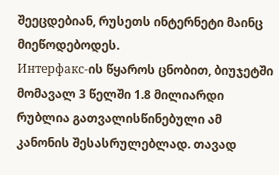შეეცდებიან, რუსეთს ინტერნეტი მაინც მიეწოდებოდეს.
Интерфакс-ის წყაროს ცნობით, ბიუჯეტში მომავალ 3 წელში 1.8 მილიარდი რუბლია გათვალისწინებული ამ კანონის შესასრულებლად. თავად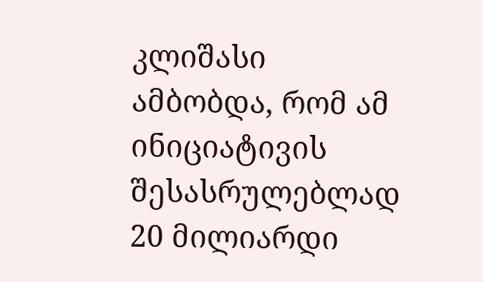კლიშასი ამბობდა, რომ ამ ინიციატივის შესასრულებლად 20 მილიარდი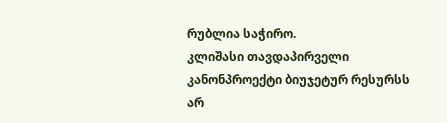რუბლია საჭირო.
კლიშასი თავდაპირველი კანონპროექტი ბიუჯეტურ რესურსს არ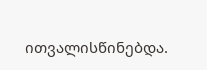ითვალისწინებდა.